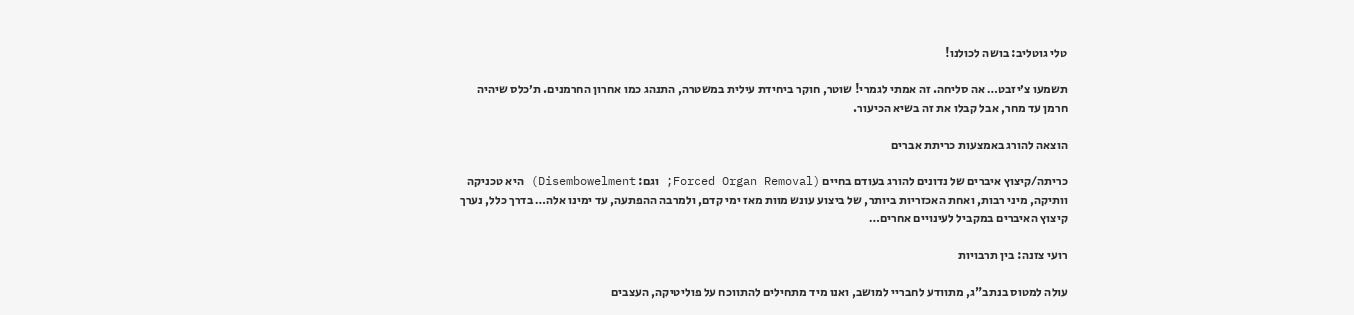טלי גוטליב: בושה לכולנו!

תשמעו צ׳יזבט… אה סליחה. זה אמתי לגמרי! שוטר, חוקר ביחידת עילית במשטרה, התנהג כמו אחרון החרמנים. ת׳כלס שיהיה חרמן עד מחר, אבל קבלו את זה בשיא הכיעור.

הוצאה להורג באמצעות כריתת אברים

כריתה/קיצוץ איברים של נדונים להורג בעודם בחיים (Forced Organ Removal; וגם: Disembowelment) היא טכניקה וותיקה, מיני רבות, ואחת האכזריות ביותר, של ביצוע עונש מוות מאז ימי קדם, ולמרבה ההפתעה, עד ימינו אלה… בדרך כלל, נערך קיצוץ האיברים במקביל לעינויים אחרים…

רועי צזנה: בין תרבויות

עולה למטוס בנתב"ג, מתוודע לחבריי למושב, ואנו מיד מתחילים להתווכח על פוליטיקה, העצבים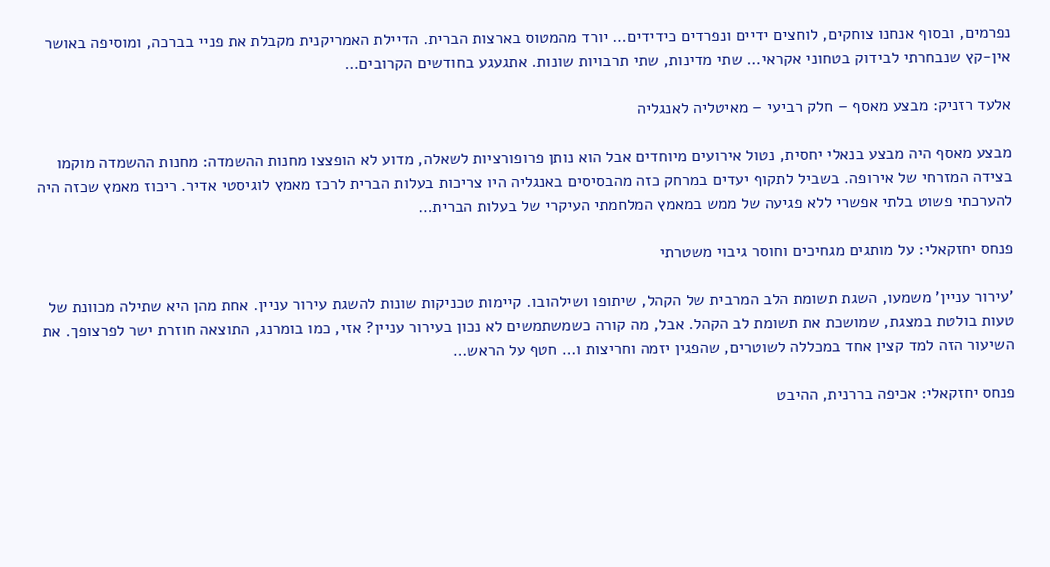נפרמים, ובסוף אנחנו צוחקים, לוחצים ידיים ונפרדים כידידים… יורד מהמטוס בארצות הברית. הדיילת האמריקנית מקבלת את פניי בברכה, ומוסיפה באושר אין-קץ שנבחרתי לבידוק בטחוני אקראי… שתי מדינות, שתי תרבויות שונות. אתגעגע בחודשים הקרובים…

אלעד רזניק: מבצע מאסף – חלק רביעי – מאיטליה לאנגליה

מבצע מאסף היה מבצע בנאלי יחסית, נטול אירועים מיוחדים אבל הוא נותן פרופורציות לשאלה, מדוע לא הופצצו מחנות ההשמדה: מחנות ההשמדה מוקמו בצידה המזרחי של אירופה. בשביל לתקוף יעדים במרחק כזה מהבסיסים באנגליה היו צריכות בעלות הברית לרכז מאמץ לוגיסטי אדיר. ריכוז מאמץ שכזה היה להערכתי פשוט בלתי אפשרי ללא פגיעה של ממש במאמץ המלחמתי העיקרי של בעלות הברית…

פנחס יחזקאלי: על מותגים מגחיכים וחוסר גיבוי משטרתי

'עירור עניין' משמעו, השגת תשומת הלב המרבית של הקהל, שיתופו ושילהובו. קיימות טכניקות שונות להשגת עירור עניין. אחת מהן היא שתילה מכוונת של טעות בולטת במצגת, שמושכת את תשומת לב הקהל. אבל, מה קורה כשמשתמשים לא נכון בעירור עניין? אזי, כמו בומרנג, התוצאה חוזרת ישר לפרצופך. את השיעור הזה למד קצין אחד במכללה לשוטרים, שהפגין יזמה וחריצות ו… חטף על הראש…

פנחס יחזקאלי: אכיפה בררנית, ההיבט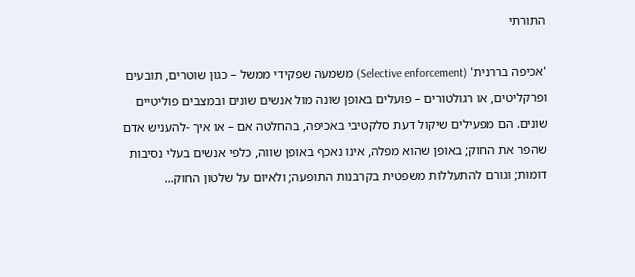התורתי

'אכיפה בררנית' (Selective enforcement) משמעה שפקידי ממשל – כגון שוטרים, תובעים ופרקליטים, או רגולטורים – פועלים באופן שונה מול אנשים שונים ובמצבים פוליטיים שונים. הם מפעילים שיקול דעת סלקטיבי באכיפה, בהחלטה אם – או איך -להעניש אדם שהפר את החוק; באופן שהוא מפלה, אינו נאכף באופן שווה, כלפי אנשים בעלי נסיבות דומות; וגורם להתעללות משפטית בקרבנות התופעה; ולאיום על שלטון החוק…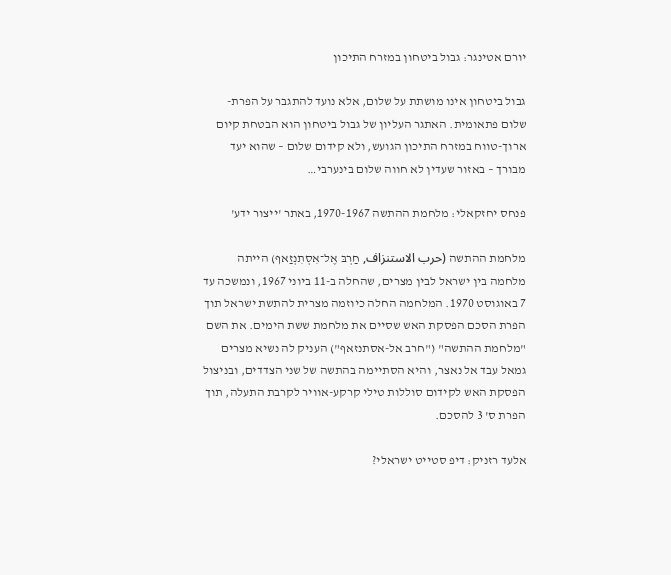יורם אטינגר: גבול ביטחון במזרח התיכון

גבול ביטחון אינו מושתת על שלום, אלא נועד להתגבר על הפרת-שלום פתאומית. האתגר העליון של גבול ביטחון הוא הבטחת קיום ארוך-טווח במזרח התיכון הגועש, ולא קידום שלום – שהוא יעד מבורך – באזור שעדין לא חווה שלום בינערבי…

פנחס יחזקאלי: מלחמת ההתשה 1970-1967, באתר 'ייצור ידע'

מלחמת ההתשה (حرب الاستنزاف, חַרְבּ אֶל־אִסְתִנְזַאף) הייתה מלחמה בין ישראל לבין מצרים, שהחלה ב-11 ביוני 1967, ונמשכה עד 7 באוגוסט 1970. המלחמה החלה כיוזמה מצרית להתשת ישראל תוך הפרת הסכם הפסקת האש שסיים את מלחמת ששת הימים. את השם "מלחמת ההתשה" ("חרב אל-אסתנזאף") העניק לה נשיא מצרים גמאל עבד אל נאצר, והיא הסתיימה בהתשה של שני הצדדים, ובניצול הפסקת האש לקידום סוללות טילי קרקע-אוויר לקרבת התעלה, תוך הפרת ס' 3 להסכם.

אלעד רזניק: דיפ סטייט ישראלי?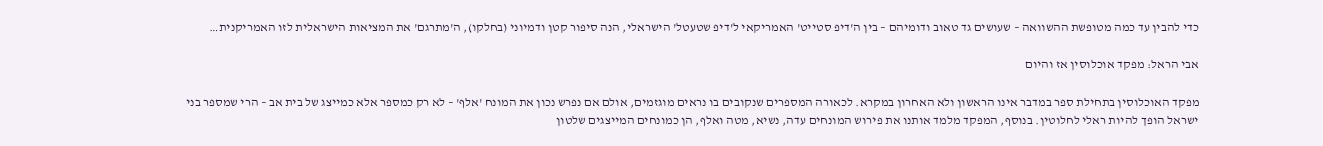כדי להבין עד כמה מטופשת ההשוואה – שעושים גד טאוב ודומיהם – בין ה'דיפ סטייט' האמריקאי ל'דיפ שטעטל' הישראלי, הנה סיפור קטן ודמיוני (בחלקו), ה'מתרגם' את המציאות הישראלית לזו האמריקנית…

אבי הראל: מפקד אוכלוסין אז והיום

מפקד האוכלוסין בתחילת ספר במדבר אינו הראשון ולא האחרון במקרא. לכאורה המספרים שנקובים בו נראים מוגזמים, אולם אם נפרש נכון את המונח 'אלף' – לא רק כמספר אלא כמייצג של בית אב – הרי שמספר בני ישראל הופך להיות ראלי לחלוטין. בנוסף, המפקד מלמד אותנו את פירוש המונחים עדה, נשיא, מטה ואלף, הן כמונחים המייצגים שלטון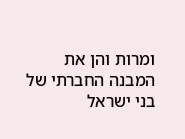ומרות והן את המבנה החברתי של בני ישראל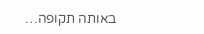באותה תקופה…